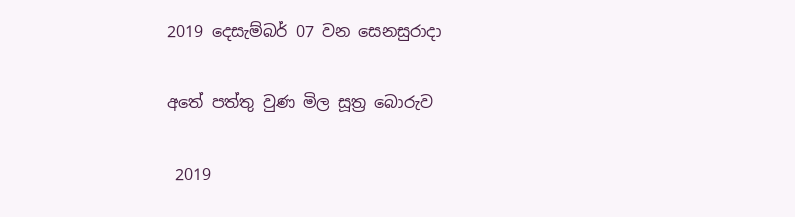2019 දෙසැම්බර් 07 වන සෙනසුරාදා

අතේ පත්තු වුණ මිල සූත්‍ර බොරුව

 2019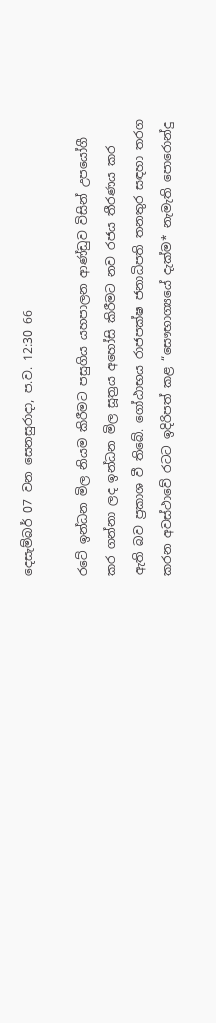දෙසැම්බර් 07 වන සෙනසුරාදා, ප.ව. 12:30 66

රටේ ඉන්ධන මිල නියම කිරීමට පසුගිය යහපාලන ආණ්ඩුව විසින් උපයෝගී කර ගන්නා ලද ඉන්ධන මිල සූත්‍රය අහෝසි කිරීමට නව රජය තීරණය කර ඇති බව ප්‍රකාශ වී තිබේ. ගෝඨාභය රාජපක්ෂ ජනාධිපති තනතුර සඳහා තරග කරන අවස්ථාවේ රටට ඉදිරිපත් කළ “සෞභාග්‍යයේ දැක්ම* නැමැති පොරොන්දු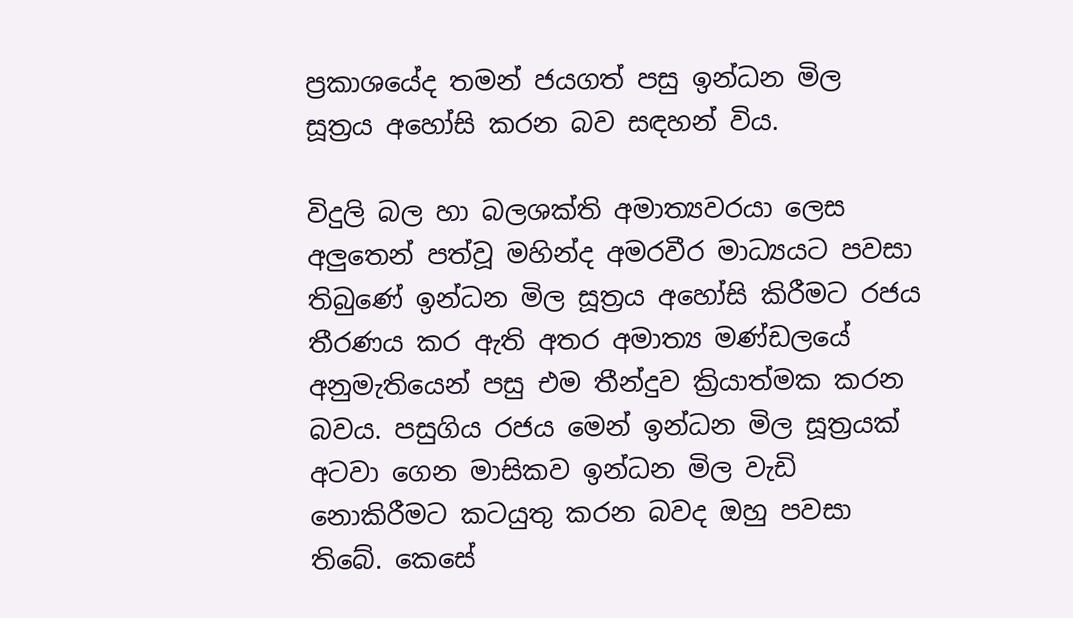ප්‍රකාශයේද තමන් ජයගත් පසු ඉන්ධන මිල සූත්‍රය අහෝසි කරන බව සඳහන් විය.

විදුලි බල හා බලශක්ති අමාත්‍යවරයා ලෙස අලුතෙන් පත්වූ මහින්ද අමරවීර මාධ්‍යයට පවසා තිබුණේ ඉන්ධන මිල සූත්‍රය අහෝසි කිරීමට රජය තීරණය කර ඇති අතර අමාත්‍ය මණ්ඩලයේ අනුමැතියෙන් පසු එම තීන්දුව ක්‍රියාත්මක කරන බවය. පසුගිය රජය මෙන් ඉන්ධන මිල සූත්‍රයක් අටවා ගෙන මාසිකව ඉන්ධන මිල වැඩි නොකිරීමට කටයුතු කරන බවද ඔහු පවසා තිබේ. කෙසේ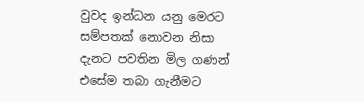වුවද ඉන්ධන යනු මෙරට සම්පතක් නොවන නිසා දැනට පවතින මිල ගණන් එසේම තබා ගැනීමට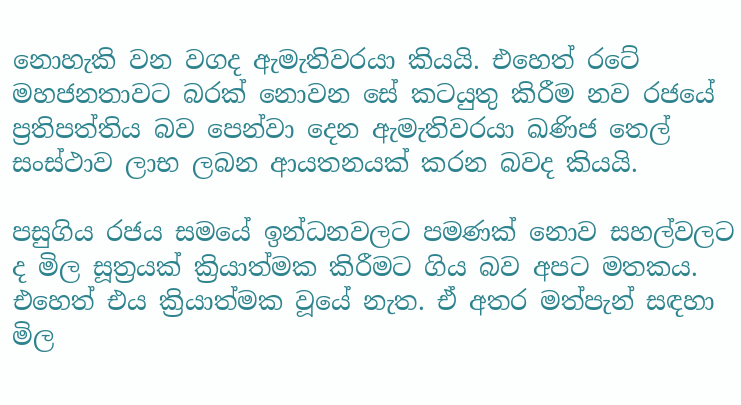නොහැකි වන වගද ඇමැතිවරයා කියයි. එහෙත් රටේ මහජනතාවට බරක් නොවන සේ කටයුතු කිරීම නව රජයේ ප්‍රතිපත්තිය බව පෙන්වා දෙන ඇමැතිවරයා ඛණිජ තෙල් සංස්ථාව ලාභ ලබන ආයතනයක් කරන බවද කියයි.

පසුගිය රජය සමයේ ඉන්ධනවලට පමණක් නොව සහල්වලට ද මිල සූත්‍රයක් ක්‍රියාත්මක කිරීමට ගිය බව අපට මතකය. එහෙත් එය ක්‍රියාත්මක වූයේ නැත. ඒ අතර මත්පැන් සඳහා මිල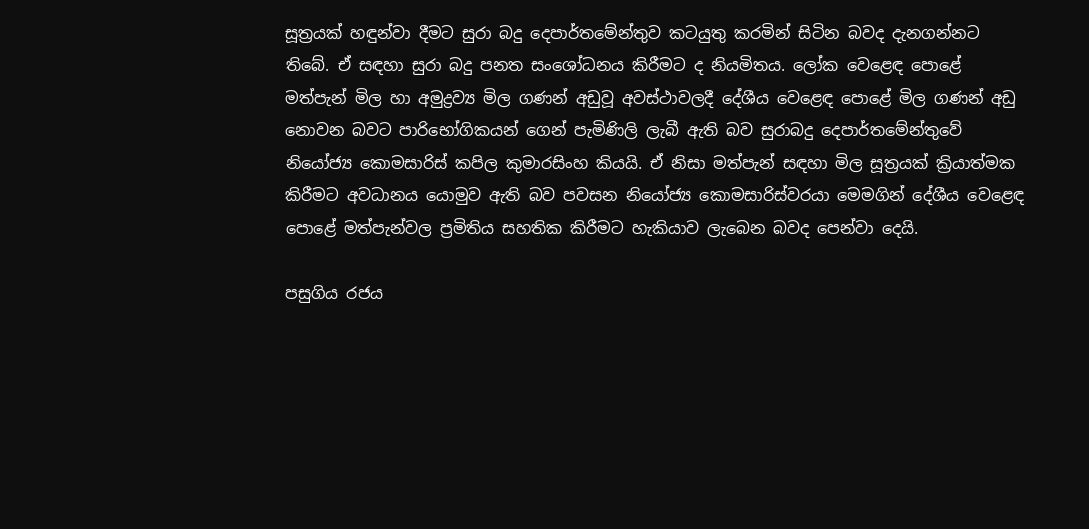සූත්‍රයක් හඳුන්වා දීමට සුරා බදු දෙපාර්තමේන්තුව කටයුතු කරමින් සිටින බවද දැනගන්නට තිබේ. ඒ සඳහා සුරා බදු පනත සංශෝධනය කිරීමට ද නියමිතය. ලෝක වෙළෙඳ පොළේ මත්පැන් මිල හා අමුද්‍රව්‍ය මිල ගණන් අඩුවූ අවස්ථාවලදී දේශීය වෙළෙඳ පොළේ මිල ගණන් අඩු නොවන බවට පාරිභෝගිකයන් ගෙන් පැමිණිලි ලැබී ඇති බව සුරාබදු දෙපාර්තමේන්තුවේ නියෝජ්‍ය කොමසාරිස් කපිල කුමාරසිංහ කියයි. ඒ නිසා මත්පැන් සඳහා මිල සූත්‍රයක් ක්‍රියාත්මක කිරීමට අවධානය යොමුව ඇති බව පවසන නියෝජ්‍ය කොමසාරිස්වරයා මෙමගින් දේශීය වෙළෙඳ පොළේ මත්පැන්වල ප්‍රමිතිය සහතික කිරීමට හැකියාව ලැබෙන බවද පෙන්වා දෙයි.

පසුගිය රජය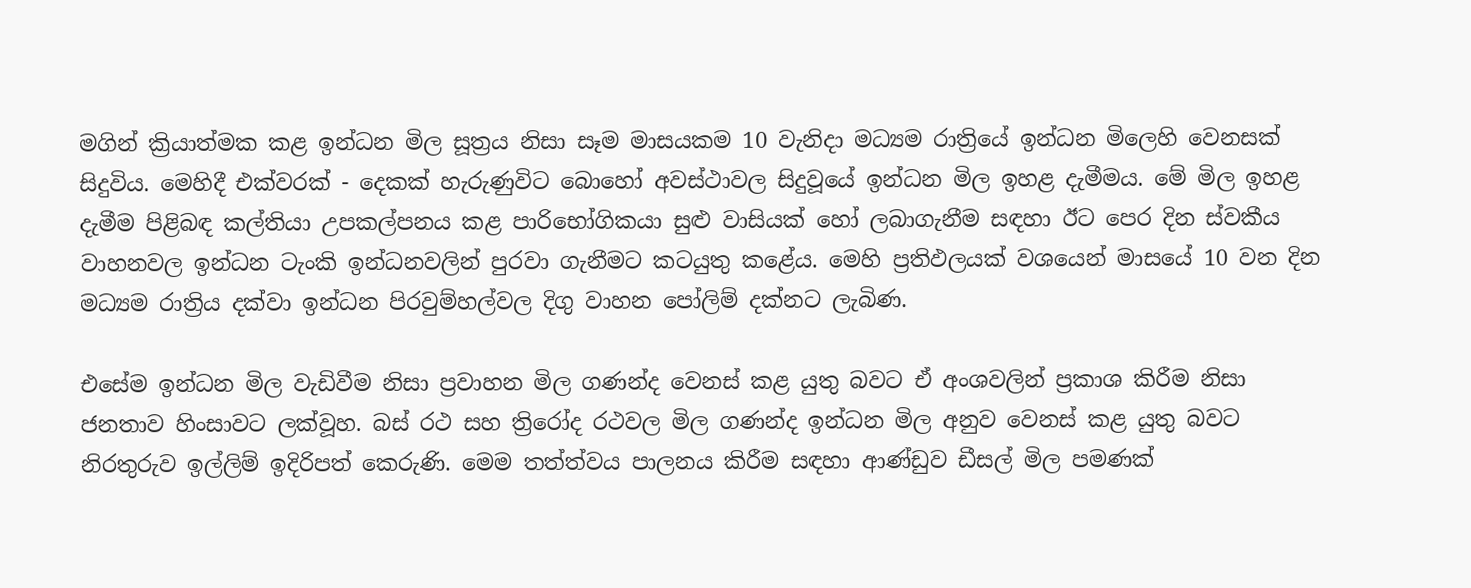මගින් ක්‍රියාත්මක කළ ඉන්ධන මිල සූත්‍රය නිසා සෑම මාසයකම 10 වැනිදා මධ්‍යම රාත්‍රියේ ඉන්ධන මිලෙහි වෙනසක් සිදුවිය. මෙහිදී එක්වරක් - දෙකක් හැරුණුවිට බොහෝ අවස්ථාවල සිදුවූයේ ඉන්ධන මිල ඉහළ දැමීමය. මේ මිල ඉහළ දැමීම පිළිබඳ කල්තියා උපකල්පනය කළ පාරිභෝගිකයා සුළු වාසියක් හෝ ලබාගැනීම සඳහා ඊට පෙර දින ස්වකීය වාහනවල ඉන්ධන ටැංකි ඉන්ධනවලින් පුරවා ගැනීමට කටයුතු කළේය. මෙහි ප්‍රතිඵලයක් වශයෙන් මාසයේ 10 වන දින මධ්‍යම රාත්‍රිය දක්වා ඉන්ධන පිරවුම්හල්වල දිගු වාහන පෝලිම් දක්නට ලැබිණ.

එසේම ඉන්ධන මිල වැඩිවීම නිසා ප්‍රවාහන මිල ගණන්ද වෙනස් කළ යුතු බවට ඒ අංශවලින් ප්‍රකාශ කිරීම නිසා ජනතාව හිංසාවට ලක්වූහ. බස් රථ සහ ත්‍රිරෝද රථවල මිල ගණන්ද ඉන්ධන මිල අනුව වෙනස් කළ යුතු බවට නිරතුරුව ඉල්ලිම් ඉදිරිපත් කෙරුණි. මෙම තත්ත්වය පාලනය කිරීම සඳහා ආණ්ඩුව ඩීසල් මිල පමණක්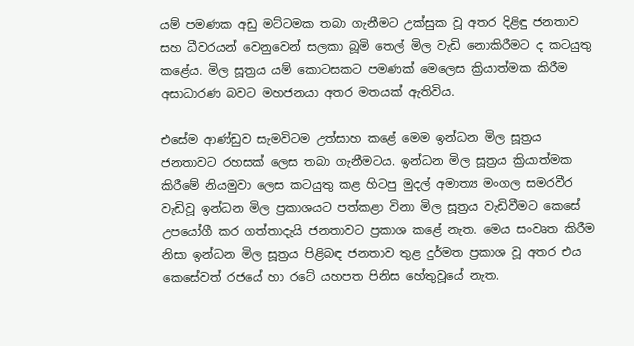යම් පමණක අඩු මට්ටමක තබා ගැනීමට උක්සුක වූ අතර දිළිඳු ජනතාව සහ ධීවරයන් වෙනුවෙන් සලකා බූමි තෙල් මිල වැඩි නොකිරීමට ද කටයුතු කළේය. මිල සූත්‍රය යම් කොටසකට පමණක් මෙලෙස ක්‍රියාත්මක කිරීම අසාධාරණ බවට මහජනයා අතර මතයක් ඇතිවිය.

එසේම ආණ්ඩුව සැමවිටම උත්සාහ කළේ මෙම ඉන්ධන මිල සූත්‍රය ජනතාවට රහසක් ලෙස තබා ගැනීමටය. ඉන්ධන මිල සූත්‍රය ක්‍රියාත්මක කිරීමේ නියමුවා ලෙස කටයුතු කළ හිටපු මුදල් අමාත්‍ය මංගල සමරවීර වැඩිවූ ඉන්ධන මිල ප්‍රකාශයට පත්කළා විනා මිල සූත්‍රය වැඩිවීමට කෙසේ උපයෝගී කර ගත්තාදැයි ජනතාවට ප්‍රකාශ කළේ නැත. මෙය සංවෘත කිරීම නිසා ඉන්ධන මිල සූත්‍රය පිළිබඳ ජනතාව තුළ දුර්මත ප්‍රකාශ වූ අතර එය කෙසේවත් රජයේ හා රටේ යහපත පිනිස හේතුවූයේ නැත.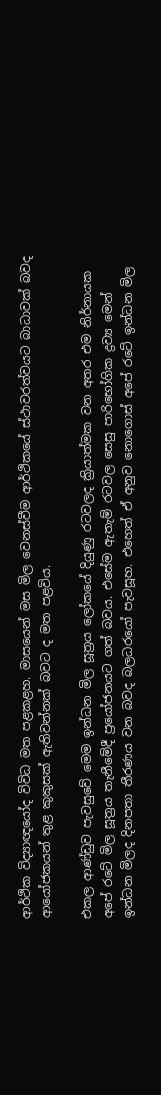ආර්ථික විද්‍යාඥයෝද විවිධ මත පළකළහ. මාසයෙන් මස මිල වෙනස්වීම ආර්ථිකයේ ස්ථාවරත්වයට බාධාවක් බවද ආයෝජකයන් තුළ කුකුසක් ඇතිවන්නක් බවට ද මත පළවිය.

එකල ආණ්ඩුව පැවසුවේ මෙම ඉන්ධන මිල සූත්‍රය ලෝකයේ දියුණු රටවලද ක්‍රියාත්මක වන අතර එම නිර්නායක අපේ රටේ මිල සූත්‍රය තැනීමේදී ප්‍රයෝජනයට ගත් බවය. එසේම ඇතැම් රටවල සෙසු පාරිභෝගික ද්‍රව්‍ය මෙන් ඉන්ධන මිලද දිනපතා තීරණය වන බවද බලධරයෝ පැවසූහ. එහෙත් ඒ අනුව නොගොස් අපේ රටේ ඉන්ධන මිල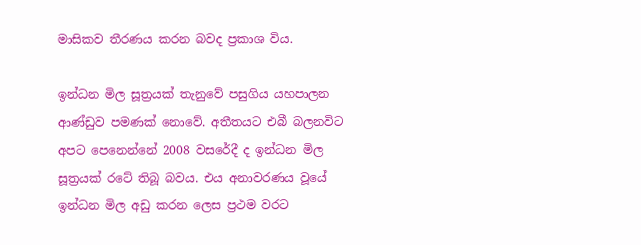මාසිකව තීරණය කරන බවද ප්‍රකාශ විය.

ඉන්ධන මිල සූත්‍රයක් තැනුවේ පසුගිය යහපාලන ආණ්ඩුව පමණක් නොවේ. අතීතයට එබී බලනවිට අපට පෙනෙන්නේ 2008 වසරේදී ද ඉන්ධන මිල සූත්‍රයක් රටේ තිබූ බවය. එය අනාවරණය වූයේ ඉන්ධන මිල අඩු කරන ලෙස ප්‍රථම වරට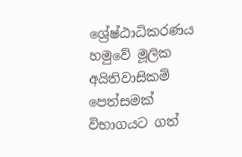ශ්‍රේෂ්ඨාධිකරණය හමුවේ මූලික අයිතිවාසිකම් පෙත්සමක් විභාගයට ගත්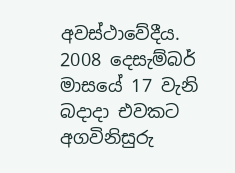අවස්ථාවේදීය. 2008 දෙසැම්බර් මාසයේ 17 වැනි බදාදා එවකට අගවිනිසුරු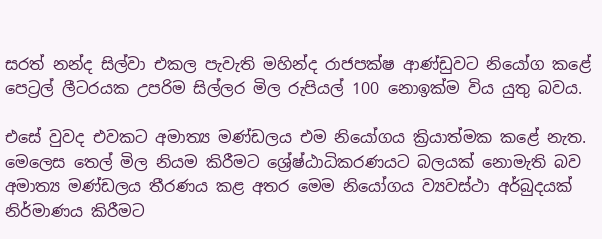සරත් නන්ද සිල්වා එකල පැවැති මහින්ද රාජපක්ෂ ආණ්ඩුවට නියෝග කළේ පෙට්‍රල් ලීටරයක උපරිම සිල්ලර මිල රුපියල් 100 නොඉක්ම විය යුතු බවය.

එසේ වුවද එවකට අමාත්‍ය මණ්ඩලය එම නියෝගය ක්‍රියාත්මක කළේ නැත. මෙලෙස තෙල් මිල නියම කිරීමට ශ්‍රේෂ්ඨාධිකරණයට බලයක් නොමැති බව අමාත්‍ය මණ්ඩලය තීරණය කළ අතර මෙම නියෝගය ව්‍යවස්ථා අර්බුදයක් නිර්මාණය කිරීමට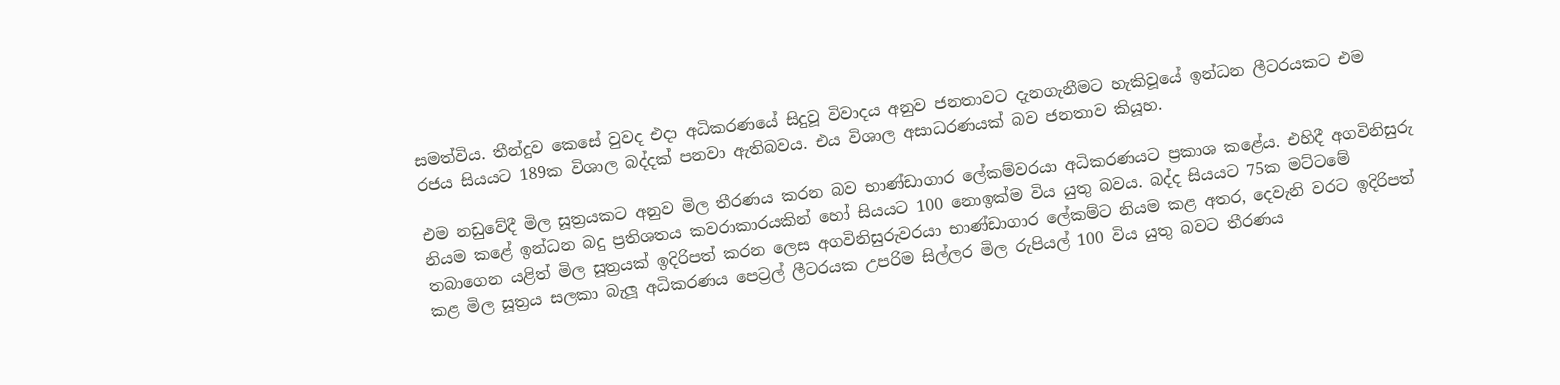සමත්විය. තීන්දුව කෙසේ වුවද එදා අධිකරණයේ සිදුවූ විවාදය අනුව ජනතාවට දැනගැනීමට හැකිවූයේ ඉන්ධන ලීටරයකට එම රජය සියයට 189ක විශාල බද්දක් පනවා ඇතිබවය. එය විශාල අසාධරණයක් බව ජනතාව කියූහ.

එම නඩුවේදී මිල සූත්‍රයකට අනුව මිල තීරණය කරන බව භාණ්ඩාගාර ලේකම්වරයා අධිකරණයට ප්‍රකාශ කළේය. එහිදී අගවිනිසුරු නියම කළේ ඉන්ධන බදු ප්‍රතිශතය කවරාකාරයකින් හෝ සියයට 100 නොඉක්ම විය යුතු බවය. බද්ද සියයට 75ක මට්ටමේ තබාගෙන යළිත් මිල සූත්‍රයක් ඉදිරිපත් කරන ලෙස අගවිනිසුරුවරයා භාණ්ඩාගාර ලේකම්ට නියම කළ අතර, දෙවැනි වරට ඉදිරිපත් කළ මිල සූත්‍රය සලකා බැලූ අධිකරණය පෙට්‍රල් ලීටරයක උපරිම සිල්ලර මිල රුපියල් 100 විය යුතු බවට තීරණය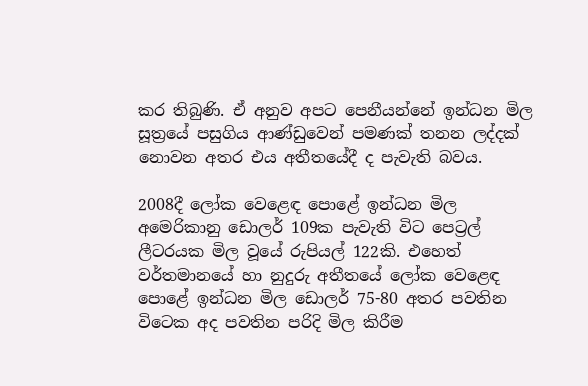කර තිබුණි. ඒ අනුව අපට පෙනීයන්නේ ඉන්ධන මිල සූත්‍රයේ පසුගිය ආණ්ඩුවෙන් පමණක් තනන ලද්දක් නොවන අතර එය අතීතයේදී ද පැවැති බවය.

2008දී ලෝක වෙළෙඳ පොළේ ඉන්ධන මිල අමෙරිකානු ඩොලර් 109ක පැවැති විට පෙට්‍රල් ලීටරයක මිල වූයේ රුපියල් 122කි. එහෙත් වර්තමානයේ හා නුදුරු අතීතයේ ලෝක වෙළෙඳ පොළේ ඉන්ධන මිල ඩොලර් 75-80 අතර පවතින විටෙක අද පවතින පරිදි මිල කිරීම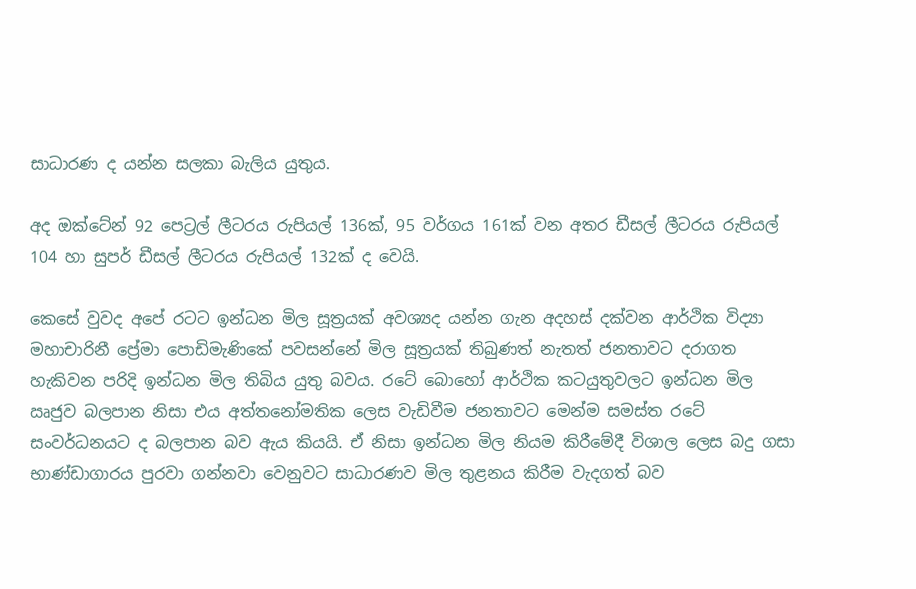සාධාරණ ද යන්න සලකා බැලිය යුතුය.

අද ඔක්ටේන් 92 පෙට්‍රල් ලීටරය රුපියල් 136ක්, 95 වර්ගය 161ක් වන අතර ඩීසල් ලීටරය රුපියල් 104 හා සුපර් ඩීසල් ලීටරය රුපියල් 132ක් ද වෙයි.

කෙසේ වුවද අපේ රටට ඉන්ධන මිල සූත්‍රයක් අවශ්‍යද යන්න ගැන අදහස් දක්වන ආර්ථික විද්‍යා මහාචාරිනී ප්‍රේමා පොඩිමැණිකේ පවසන්නේ මිල සූත්‍රයක් තිබුණත් නැතත් ජනතාවට දරාගත හැකිවන පරිදි ඉන්ධන මිල තිබිය යුතු බවය. රටේ බොහෝ ආර්ථික කටයුතුවලට ඉන්ධන මිල ඍජුව බලපාන නිසා එය අත්තනෝමතික ලෙස වැඩිවීම ජනතාවට මෙන්ම සමස්ත රටේ සංවර්ධනයට ද බලපාන බව ඇය කියයි. ඒ නිසා ඉන්ධන මිල නියම කිරීමේදී විශාල ලෙස බදු ගසා භාණ්ඩාගාරය පුරවා ගන්නවා වෙනුවට සාධාරණව මිල තුළනය කිරීම වැදගත් බව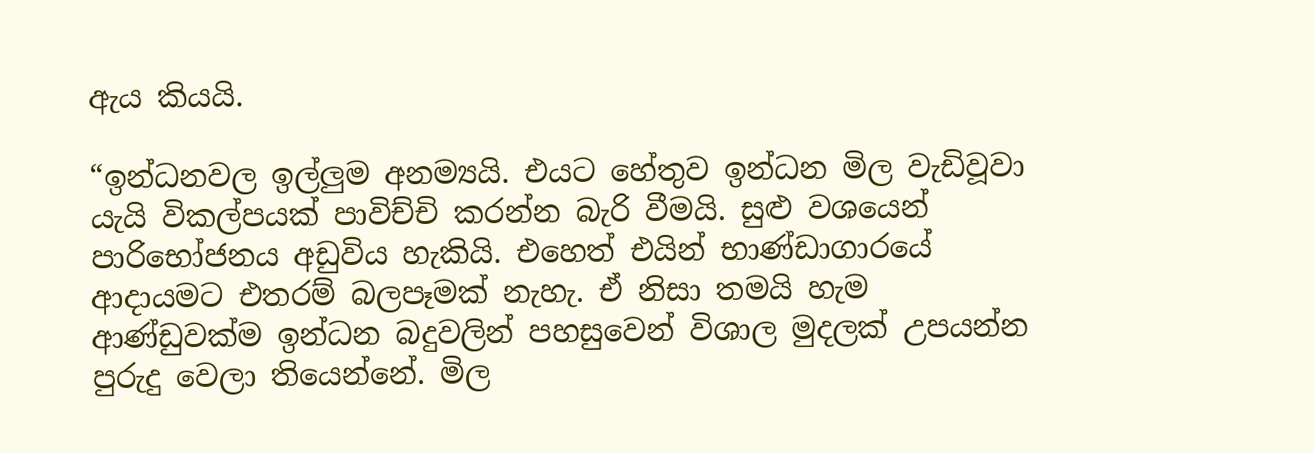ඇය කියයි.

“ඉන්ධනවල ඉල්ලුම අනම්‍යයි. එයට හේතුව ඉන්ධන මිල වැඩිවූවා යැයි විකල්පයක් පාවිච්චි කරන්න බැරි වීමයි. සුළු වශයෙන් පාරිභෝජනය අඩුවිය හැකියි. එහෙත් එයින් භාණ්ඩාගාරයේ ආදායමට එතරම් බලපෑමක් නැහැ. ඒ නිසා තමයි හැම ආණ්ඩුවක්ම ඉන්ධන බදුවලින් පහසුවෙන් විශාල මුදලක් උපයන්න පුරුදු වෙලා තියෙන්නේ. මිල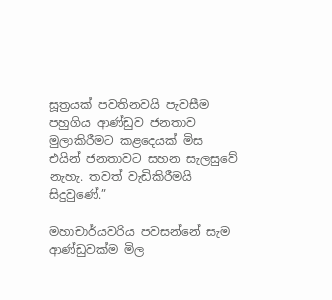සූත්‍රයක් පවතිනවයි පැවසීම පහුගිය ආණ්ඩුව ජනතාව මුලාකිරීමට කළදෙයක් මිස එයින් ජනතාවට සහන සැලසුවේ නැහැ. තවත් වැඩිකිරීමයි සිදුවුණේ.”

මහාචාර්යවරිය පවසන්නේ සැම ආණ්ඩුවක්ම මිල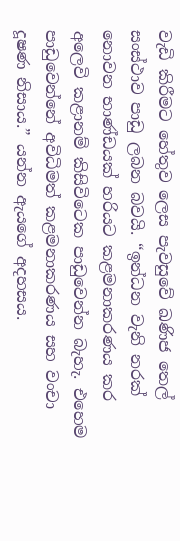වැඩි කිරීමට හේතුව ලෙස පැවසුවේ ඛණිජ තෙල් සංස්ථාව පාඩු ලබන බවයි. “ඉන්ධන වැනි නරක් නොවන භාණ්ඩයක් හරියට කළමනාකරණය කර අලෙවි කළානම් කිසිවිටෙක පාඩුවෙන්න බැහැ. එහෙම පාඩුවෙන්නේ අවිධිමත් කළමනාකරණය සහ වංචා දූෂණ නිසාය.” යන්න ඇයගේ අදහසය.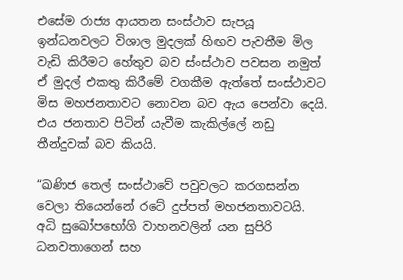එසේම රාජ්‍ය ආයතන සංස්ථාව සැපයූ ඉන්ධනවලට විශාල මුදලක් හිඟව පැවතීම මිල වැඩි කිරීමට හේතුව බව ස්ංස්ථාව පවසන නමුත් ඒ මුදල් එකතු කිරීමේ වගකීම ඇත්තේ සංස්ථාවට මිස මහජනතාවට නොවන බව ඇය පෙන්වා දෙයි. එය ජනතාව පිටින් යැවීම කැකිල්ලේ නඩු තීන්දුවක් බව කියයි.

“ඛණිජ තෙල් සංස්ථාවේ පවුවලට කරගසන්න වෙලා තියෙන්නේ රටේ දුප්පත් මහජනතාවටයි. අධි සුඛෝපභෝගි වාහනවලින් යන සුපිරි ධනවතාගෙන් සහ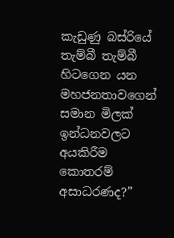කැඩුණු බස්රියේ තැම්බී තැම්බී හිටගෙන යන මහජනතාවගෙන් සමාන මිලක් ඉන්ධනවලට අයකිරීම කොතරම් අසාධරණද?”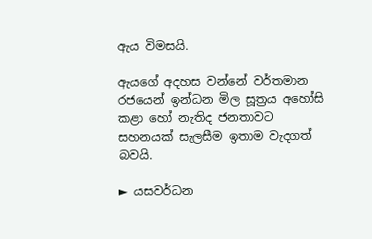ඇය විමසයි.

ඇයගේ අදහස වන්නේ වර්තමාන රජයෙන් ඉන්ධන මිල සූත්‍රය අහෝසි කළා හෝ නැතිද ජනතාවට සහනයක් සැලසීම ඉතාම වැදගත් බවයි.

► යසවර්ධන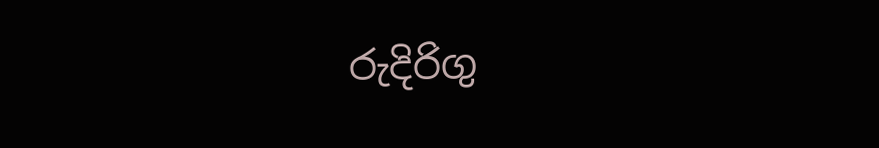රුදිරිගු